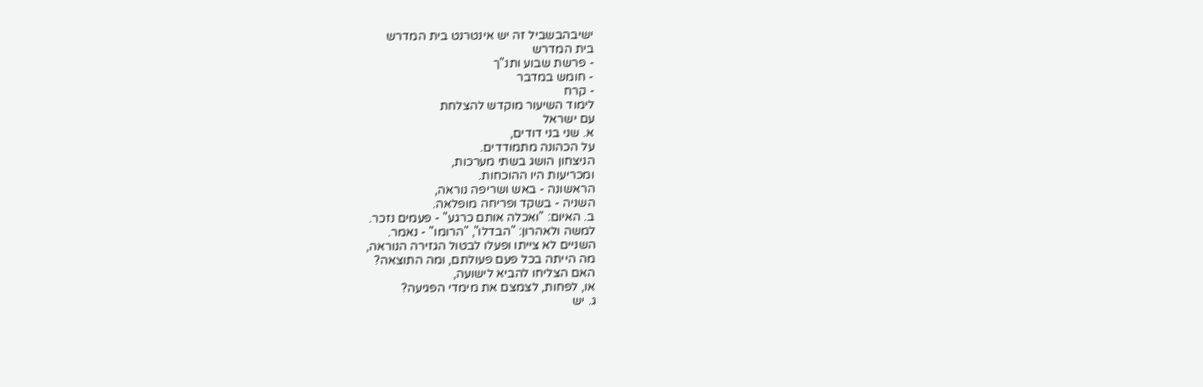ישיבהבשביל זה יש אינטרנט בית המדרש
בית המדרש
- פרשת שבוע ותנ"ך
- חומש במדבר
- קרח
לימוד השיעור מוקדש להצלחת
עם ישראל
א. שני בני דודים,
על הכהונה מתמודדים.
הניצחון הושג בשתי מערכות,
ומכריעות היו ההוכחות.
הראשונה - באש ושריפה נוראה,
השניה - בשקד ופריחה מופלאה.
ב. האיום: "ואכלה אותם כרגע" - פעמים נזכר.
למשה ולאהרון: "הבדלו", "הרומו" - נאמר.
השניים לא צייתו ופעלו לבטול הגזירה הנוראה,
מה הייתה בכל פעם פעולתם, ומה התוצאה?
האם הצליחו להביא לישועה,
או, לפחות, לצמצם את מימדי הפגיעה?
ג. יש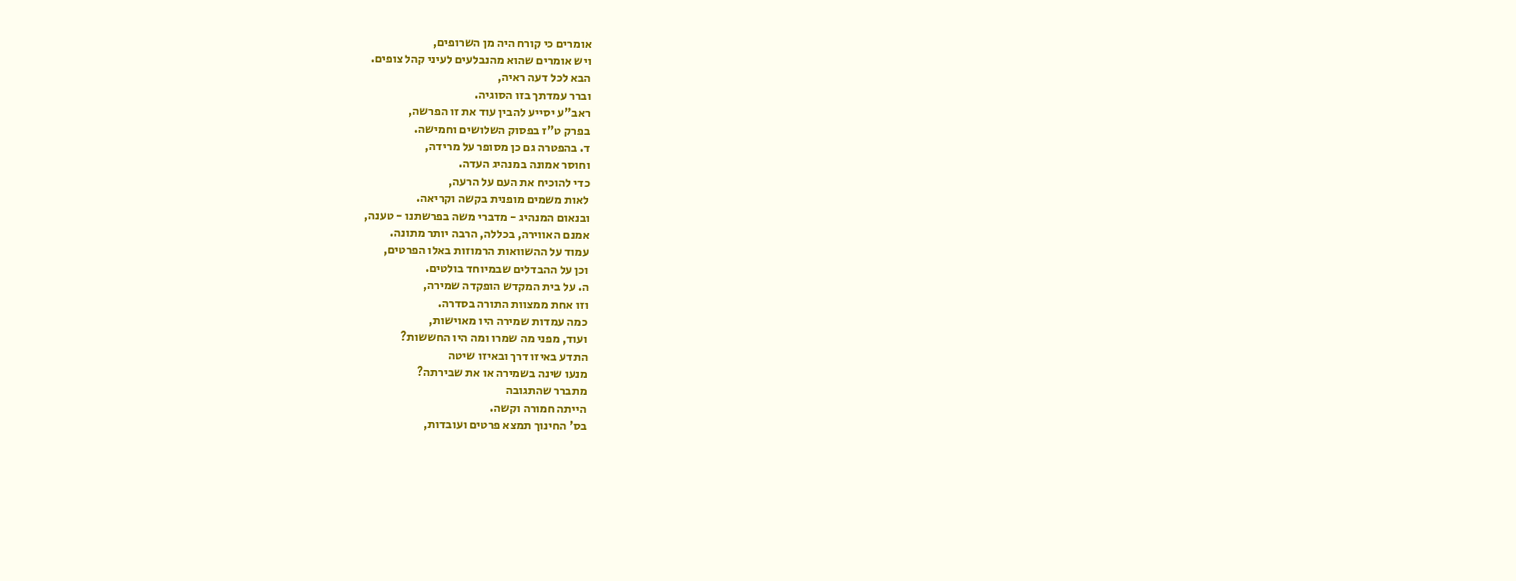אומרים כי קורח היה מן השרופים,
ויש אומרים שהוא מהנבלעים לעיני קהל צופים.
הבא לכל דעה ראיה,
וברר עמדתך בזו הסוגיה.
ראב"ע יסייע להבין עוד את זו הפרשה,
בפרק ט"ז בפסוק השלושים וחמישה.
ד. בהפטרה גם כן מסופר על מרידה,
וחוסר אמונה במנהיג העדה.
כדי להוכיח את העם על הרעה,
לאות משמים מופנית בקשה וקריאה.
ובנאום המנהיג - מדברי משה בפרשתנו - טענה,
אמנם האווירה, בכללה, הרבה יותר מתונה.
עמוד על ההשוואות הרמוזות באלו הפרטים,
וכן על ההבדלים שבמיוחד בולטים.
ה. על בית המקדש הופקדה שמירה,
וזו אחת ממצוות התורה בסדרה.
כמה עמדות שמירה היו מאוישות,
ועוד, מפני מה שמרו ומה היו החששות?
התדע באיזו דרך ובאיזו שיטה
מנעו שינה בשמירה או את שבירתה?
מתברר שהתגובה
הייתה חמורה וקשה.
בס' החינוך תמצא פרטים ועובדות,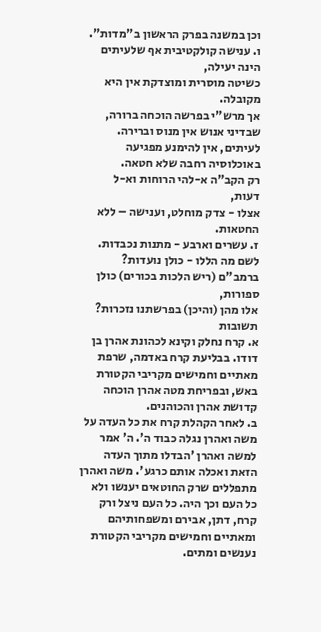וכן במשנה בפרק הראשון ב"מדות".
ו. ענישה קולקטיבית אף שלעיתים הינה יעילה,
כשיטה מוסרית ומוצדקת אין היא מקובלה.
אך מרש"י בפרשה הוכחה ברורה,
שבדיני אנוש אין מנוס וברירה.
לעיתים, אין להימנע מפגיעה
באוכלוסיה רחבה שלא חטאה.
רק הקב"ה א-להי הרוחות וא-ל דעות,
אצלו - צדק מוחלט, וענישה – ללא החטאות.
ז. עשרים וארבע - מתנות נכבדות.
לשם מה הללו - כולן נועדות?
ברמב"ם (ריש הלכות בכורים) כולן ספורות,
אלו מהן (והיכן) בפרשתנו נזכרות?
תשובות
א. קרח נחלק וקינא לכהונת אהרן בן דודו. בבליעת קרח באדמה, שרפת מאתיים וחמישים מקריבי הקטורת באש, ובפריחת מטה אהרן הוכחה קדושת אהרן והכוהנים.
ב. לאחר הקהלת קרח את כל העדה על משה ואהרן נגלה כבוד ה'. ה' אמר למשה ואהרן 'הבדלו מתוך העדה הזאת ואכלה אותם כרגע'. משה ואהרן מתפללים שרק החוטאים יענשו ולא כל העם וכך היה. כל העם ניצל ורק קרח, דתן, אבירם ומשפחותיהם ומאתיים וחמישים מקריבי הקטורת נענשים ומתים.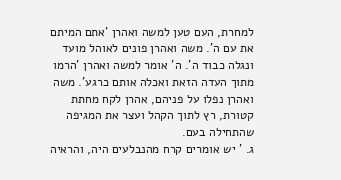למחרת, העם טען למשה ואהרן 'אתם המיתם את עם ה'. משה ואהרן פונים לאוהל מועד ונגלה כבוד ה'. ה' אומר למשה ואהרן 'הרמו מתוך העדה הזאת ואכלה אותם כרגע'. משה ואהרן נפלו על פניהם, אהרן לקח מחתת קטורת, רץ לתוך הקהל ועצר את המגיפה שהתחילה בעם.
ג. ' יש אומרים קרח מהנבלעים היה, והראיה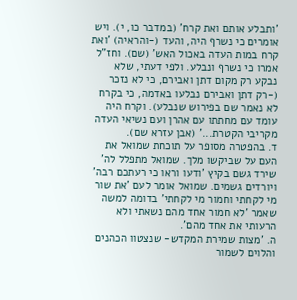'ותבלע אותם ואת קרח' (במדבר כו, י). ויש אומרים כי נשרף היה, והעד (-והראיה) 'ואת קרח במות העדה באכול האש' (שם). וחז"ל אמרו כי נשרף ונבלע. ולפי דעתי, שלא נבקע רק מקום דתן ואבירם, כי לא נזכר (-רק דתן ואבירם נבלעו באדמה, כי בקרח לא נאמר שם בפירוש שנבלע). וקרח היה עומד עם מחתתו עם אהרן ועם נשיאי העדה מקריבי הקטרת...' (אבן עזרא שם).
ד. בהפטרה מסופר על תוכחת שמואל את העם על שביקשו מלך. שמואל מתפלל לה' שירד גשם בקיץ 'ודעו וראו כי רעתכם רבה' ויורדים גשמים. שמואל אומר לעם 'את שור מי לקחתי וחמור מי לקחתי' בדומה למשה שאמר 'לא חמור אחד מהם נשאתי ולא הרעותי את אחד מהם'.
ה. 'מצות שמירת המקדש- שנצטוו הכהנים והלוים לשמור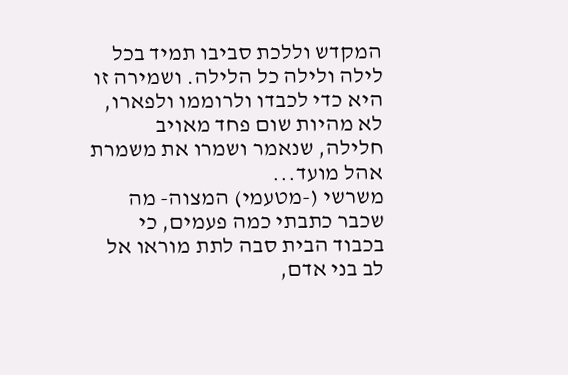המקדש וללכת סביבו תמיד בכל לילה ולילה כל הלילה. ושמירה זו היא כדי לכבדו ולרוממו ולפארו, לא מהיות שום פחד מאויב חלילה, שנאמר ושמרו את משמרת אהל מועד...
משרשי (-מטעמי) המצוה- מה שכבר כתבתי כמה פעמים, כי בכבוד הבית סבה לתת מוראו אל לב בני אדם,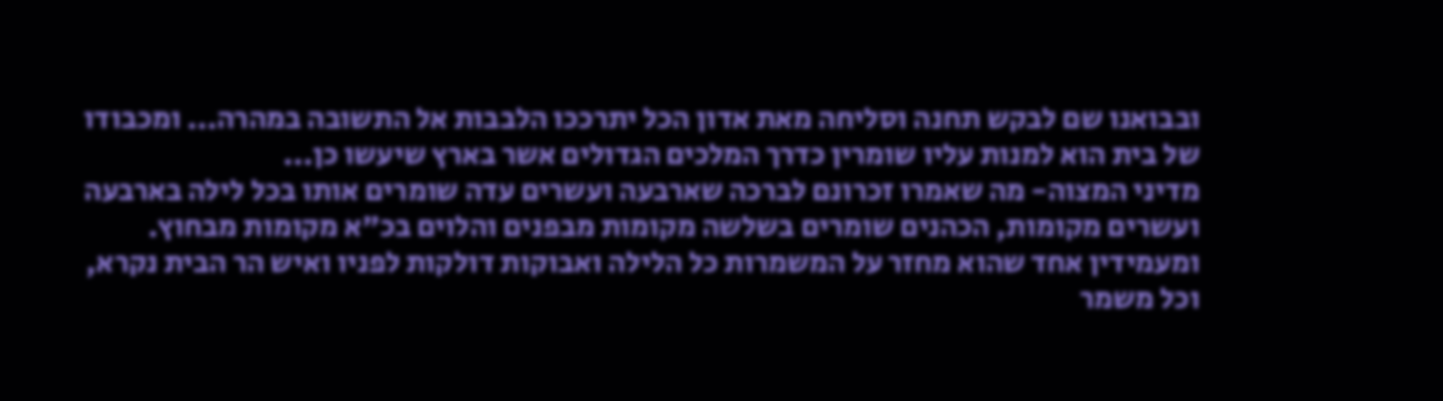ובבואנו שם לבקש תחנה וסליחה מאת אדון הכל יתרככו הלבבות אל התשובה במהרה... ומכבודו של בית הוא למנות עליו שומרין כדרך המלכים הגדולים אשר בארץ שיעשו כן...
מדיני המצוה- מה שאמרו זכרונם לברכה שארבעה ועשרים עדה שומרים אותו בכל לילה בארבעה ועשרים מקומות, הכהנים שומרים בשלשה מקומות מבפנים והלוים בכ"א מקומות מבחוץ. ומעמידין אחד שהוא מחזר על המשמרות כל הלילה ואבוקות דולקות לפניו ואיש הר הבית נקרא, וכל משמר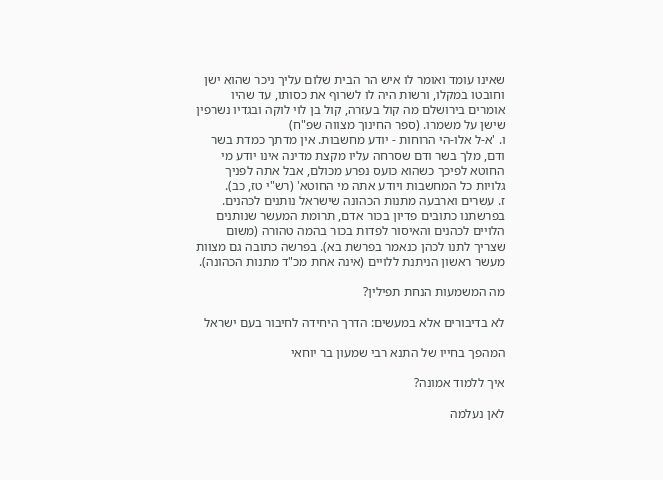שאינו עומד ואומר לו איש הר הבית שלום עליך ניכר שהוא ישן וחובטו במקלו, ורשות היה לו לשרוף את כסותו, עד שהיו אומרים בירושלם מה קול בעזרה, קול בן לוי לוקה ובגדיו נשרפין שישן על משמרו. (ספר החינוך מצווה שפ"ח)
ו. 'א-ל אלו-הי הרוחות - יודע מחשבות. אין מדתך כמדת בשר ודם, מלך בשר ודם שסרחה עליו מקצת מדינה אינו יודע מי החוטא לפיכך כשהוא כועס נפרע מכולם, אבל אתה לפניך גלויות כל המחשבות ויודע אתה מי החוטא' (רש"י טז, כב).
ז. עשרים וארבעה מתנות הכהונה שישראל נותנים לכהנים. בפרשתנו כתובים פדיון בכור אדם, תרומת המעשר שנותנים הלויים לכהנים והאיסור לפדות בכור בהמה טהורה (משום שצריך לתנו לכהן כנאמר בפרשת בא). בפרשה כתובה גם מצוות מעשר ראשון הניתנת ללויים (אינה אחת מכ"ד מתנות הכהונה).

מה המשמעות הנחת תפילין?

לא בדיבורים אלא במעשים: הדרך היחידה לחיבור בעם ישראל

המהפך בחייו של התנא רבי שמעון בר יוחאי

איך ללמוד אמונה?

לאן נעלמה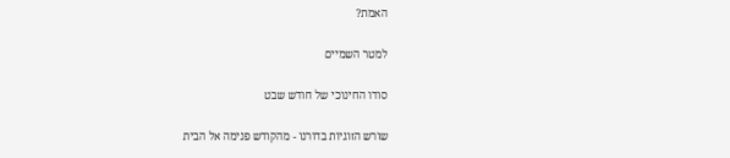האמת?

למטר השמיים

סודו החינוכי של חודש שבט

שורש הזוגיות בדורנו - מהקודש פנימה אל הבית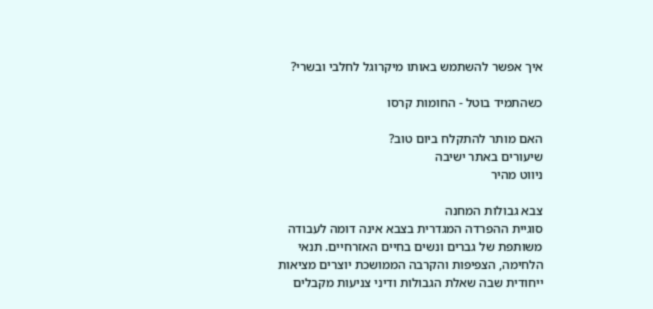איך אפשר להשתמש באותו מיקרוגל לחלבי ובשרי?

כשהתמיד בוטל - החומות קרסו

האם מותר להתקלח ביום טוב?
שיעורים באתר ישיבה
ניווט מהיר

צבא גבולות המחנה
סוגיית ההפרדה המגדרית בצבא אינה דומה לעבודה משותפת של גברים ונשים בחיים האזרחיים. תנאי הלחימה, הצפיפות והקרבה הממושכת יוצרים מציאות ייחודית שבה שאלת הגבולות ודיני צניעות מקבלים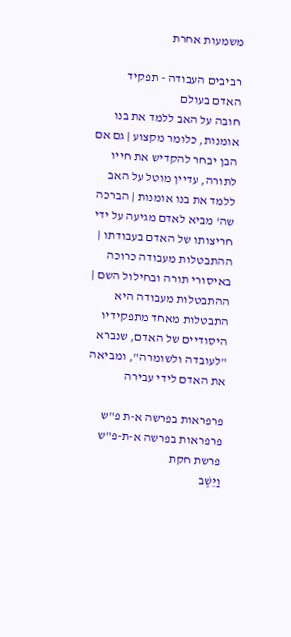משמעות אחרת

רביבים העבודה - תפקיד האדם בעולם
חובה על האב ללמד את בנו אומנות, כלומר מקצוע | גם אם הבן יבחר להקדיש את חייו לתורה, עדיין מוטל על האב ללמד את בנו אומנות | הברכה שה' מביא לאדם מגיעה על ידי חריצותו של האדם בעבודתו | ההתבטלות מעבודה כרוכה באיסורי תורה ובחילול השם | ההתבטלות מעבודה היא התבטלות מאחד מתפקידיו היסודיים של האדם, שנברא "לעובדה ולשומרה", ומביאה את האדם לידי עבירה

פרפראות בפרשה א-ת פ"ש פרפראות בפרשה א-ת-פ"ש פרשת חקת
וַיֵּשֶׁב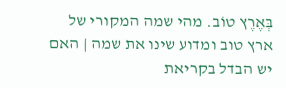בְּאֶרֶץ טוֹב. מהי שמה המקורי של ארץ טוב ומדוע שינו את שמה | האם יש הבדל בקריאת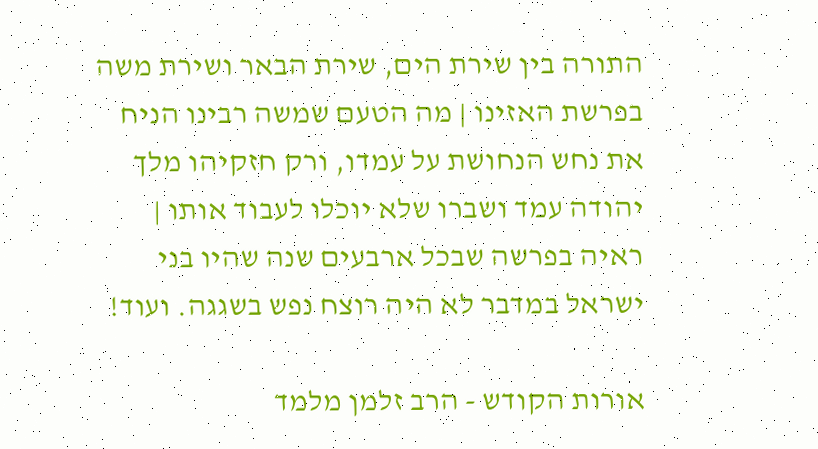התורה בין שירת הים, שירת הבאר ושירת משה בפרשת האזינו | מה הטעם שמשה רבינו הניח את נחש הנחושת על עמדו, ורק חזקיהו מלך יהודה עמד ושברו שלא יוכלו לעבוד אותו | ראיה בפרשה שבכל ארבעים שנה שהיו בני ישראל במדבר לא היה רוצח נפש בשגגה. ועוד!

אורות הקודש - הרב זלמן מלמד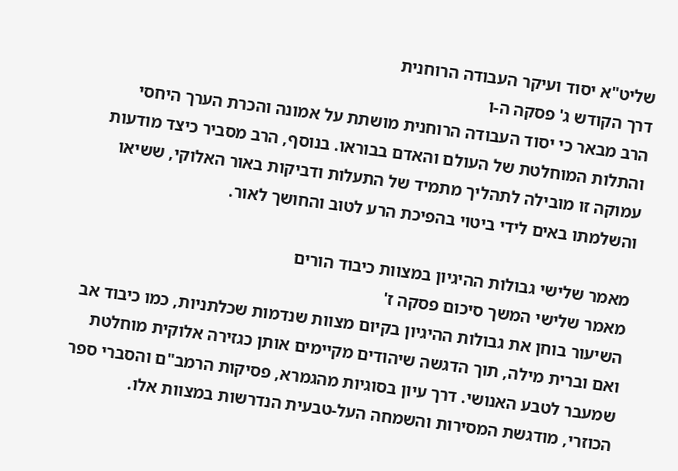שליט"א יסוד ועיקר העבודה הרוחנית
דרך הקודש ג' פסקה ה-ו
הרב מבאר כי יסוד העבודה הרוחנית מושתת על אמונה והכרת הערך היחסי והתלות המוחלטת של העולם והאדם בבוראו. בנוסף, הרב מסביר כיצד מודעות עמוקה זו מובילה לתהליך מתמיד של התעלות ודביקות באור האלוקי, ששיאו והשלמתו באים לידי ביטוי בהפיכת הרע לטוב והחושך לאור.

מאמר שלישי גבולות ההיגיון במצוות כיבוד הורים
מאמר שלישי המשך סיכום פסקה ז'
השיעור בוחן את גבולות ההיגיון בקיום מצוות שנדמות שכלתניות, כמו כיבוד אב ואם וברית מילה, תוך הדגשה שיהודים מקיימים אותן כגזירה אלוקית מוחלטת שמעבר לטבע האנושי. דרך עיון בסוגיות מהגמרא, פסיקות הרמב"ם והסברי ספר הכוזרי, מודגשת המסירות והשמחה העל-טבעית הנדרשות במצוות אלו.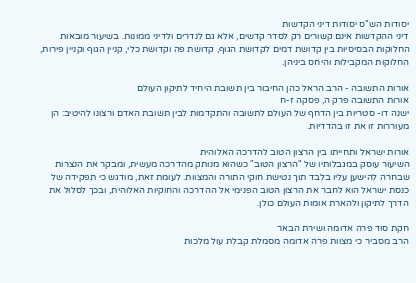יסודות הש"ס יסודות דיני הקדשות
דיני ההקדשות אינם קשורים רק לסדר קדשים, אלא גם לנדרים ולדיני ממונות. בשיעור מובאות החלוקות הבסיסיות בין קדושת דמים לקדושת הגוף, קדושת פה וקדושת כלי, קניין הגוף וקניין פירות, החלוקות המקבילות והיחס ביניהן.

אורות התשובה - הרב הראל כהן החיבור בין תשובת היחיד לתיקון העולם
אורות התשובה פרק ה, פסקה ז-ח
ישנה דו- סטריות בין הדחף של העולם לתשובה והתקדמות לבין תשובת האדם ורצונו להיטיב: הן מעוררות זו את זו בהדדיות.

אורות ישראל ותחייתו בין הרצון הטוב להדרכה האלוהית
השיעור עוסק במגבלותיו של "הרצון הטוב" כשהוא מנותק מהדרכה מעשית, ומבקר את הנצרות שבחרה להישען עליו בלבד תוך נטישת חוקי התורה והמצוות. לעומת זאת, מודגש כי תפקידה של כנסת ישראל הוא לחבר את הרצון הטוב הפנימי אל ההדרכה והחוקיות האלוהית, ובכך לסלול את הדרך לתיקון ולהארת אומות העולם כולן.

חקת סוד פרה אדומה ושירת הבאר
הרב מסביר כי מצוות פרה אדומה מסמלת קבלת עול מלכות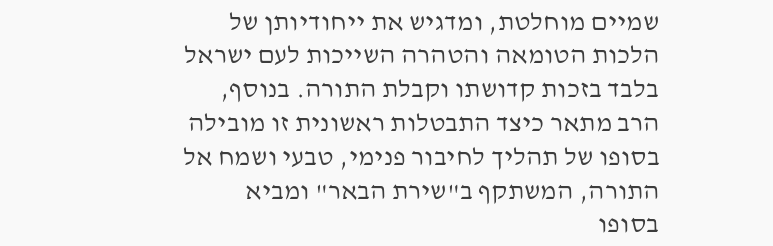שמיים מוחלטת, ומדגיש את ייחודיותן של הלכות הטומאה והטהרה השייכות לעם ישראל בלבד בזכות קדושתו וקבלת התורה. בנוסף, הרב מתאר כיצד התבטלות ראשונית זו מובילה בסופו של תהליך לחיבור פנימי, טבעי ושמח אל התורה, המשתקף ב"שירת הבאר" ומביא בסופו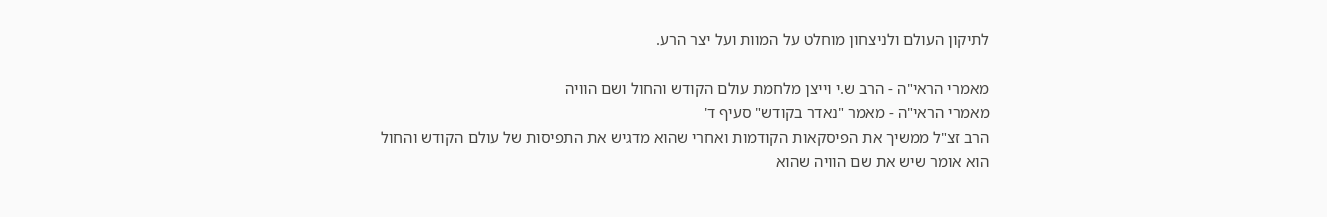לתיקון העולם ולניצחון מוחלט על המוות ועל יצר הרע.

מאמרי הראי"ה - הרב ש.י וייצן מלחמת עולם הקודש והחול ושם הוויה
מאמרי הראי"ה - מאמר "נאדר בקודש" סעיף ד'
הרב זצ"ל ממשיך את הפיסקאות הקודמות ואחרי שהוא מדגיש את התפיסות של עולם הקודש והחול הוא אומר שיש את שם הוויה שהוא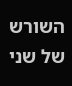השורש של שני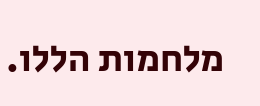מלחמות הללו.